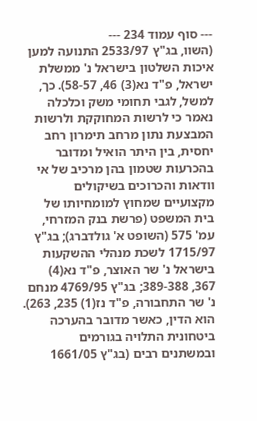--- סוף עמוד 234 ---
(השוו, בג"ץ 2533/97 התנועה למען איכות השלטון בישראל נ' ממשלת ישראל, פ"ד נא(3) 46, 58-57). כך, למשל, לגבי תחומי משק וכלכלה נאמר כי לרשות המחוקקת ולרשות המבצעת נתון מרחב תימרון רחב יחסית, בין היתר הואיל ומדובר בהכרעות שטמון בהן מרכיב של אי וודאות והכרוכים בשיקולים מקצועיים שמחוץ למומחיותו של בית המשפט (פרשת בנק המזרחי, עמ' 575 (השופט א' גולדברג); בג"ץ 1715/97 לשכת מנהלי ההשקעות בישראל נ' שר האוצר, פ"ד נא(4) 367, 389-388; בג"ץ 4769/95 מנחם נ' שר התחבורה, פ"ד נז(1) 235, 263). הוא הדין, כאשר מדובר בהערכה ביטחונית התלויה בגורמים ובמשתנים רבים (בג"ץ 1661/05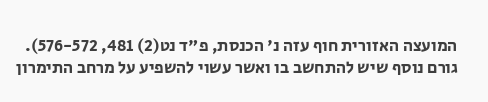המועצה האזורית חוף עזה נ' הכנסת, פ"ד נט(2) 481, 576-572). גורם נוסף שיש להתחשב בו ואשר עשוי להשפיע על מרחב התימרון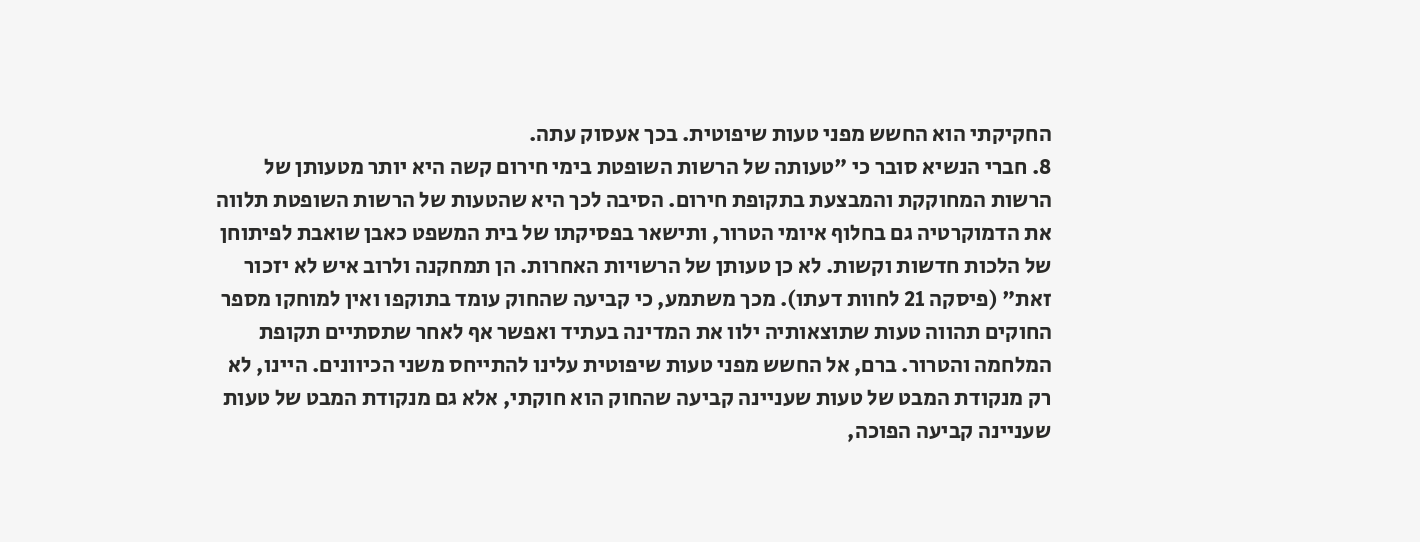החקיקתי הוא החשש מפני טעות שיפוטית. בכך אעסוק עתה.
8. חברי הנשיא סובר כי "טעותה של הרשות השופטת בימי חירום קשה היא יותר מטעותן של הרשות המחוקקת והמבצעת בתקופת חירום. הסיבה לכך היא שהטעות של הרשות השופטת תלווה את הדמוקרטיה גם בחלוף איומי הטרור, ותישאר בפסיקתו של בית המשפט כאבן שואבת לפיתוחן של הלכות חדשות וקשות. לא כן טעותן של הרשויות האחרות. הן תמחקנה ולרוב איש לא יזכור זאת" (פיסקה 21 לחוות דעתו). מכך משתמע, כי קביעה שהחוק עומד בתוקפו ואין למוחקו מספר החוקים תהווה טעות שתוצאותיה ילוו את המדינה בעתיד ואפשר אף לאחר שתסתיים תקופת המלחמה והטרור. ברם, אל החשש מפני טעות שיפוטית עלינו להתייחס משני הכיוונים. היינו, לא רק מנקודת המבט של טעות שעניינה קביעה שהחוק הוא חוקתי, אלא גם מנקודת המבט של טעות שעניינה קביעה הפוכה,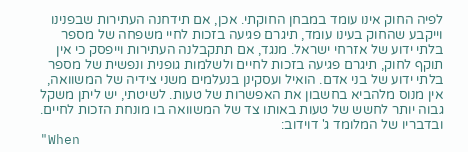לפיה החוק אינו עומד במבחן החוקתי. אכן, אם תידחנה העתירות שבפנינו וייקבע שהחוק בעינו עומד, תיגרם פגיעה בזכות לחיי משפחה של מספר בלתי ידוע של אזרחי ישראל. מנגד, אם תתקבלנה העתירות וייפסק כי אין תוקף לחוק, תיגרם פגיעה בזכות לחיים ולשלמות גופנית ונפשית של מספר בלתי ידוע של בני אדם. הואיל ועסקינן בנעלמים משני צידיה של המשוואה, אין מנוס מלהביא בחשבון את האפשרות של טעות. לשיטתי, יש ליתן משקל גבוה יותר לחשש של טעות באותו צד של המשוואה בו מונחת הזכות לחיים. ובדבריו של המלומד ג' דוידוב:
"When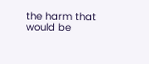the harm that would be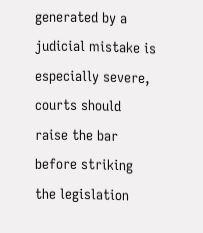generated by a judicial mistake is especially severe, courts should raise the bar before striking the legislation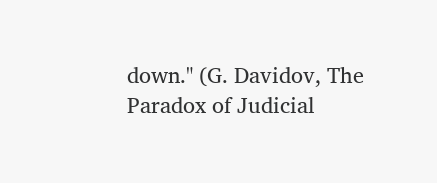down." (G. Davidov, The Paradox of Judicial